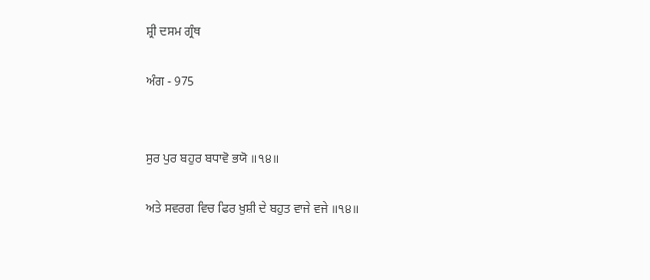ਸ਼੍ਰੀ ਦਸਮ ਗ੍ਰੰਥ

ਅੰਗ - 975


ਸੁਰ ਪੁਰ ਬਹੁਰ ਬਧਾਵੋ ਭਯੋ ॥੧੪॥

ਅਤੇ ਸਵਰਗ ਵਿਚ ਫਿਰ ਖ਼ੁਸ਼ੀ ਦੇ ਬਹੁਤ ਵਾਜੇ ਵਜੇ ॥੧੪॥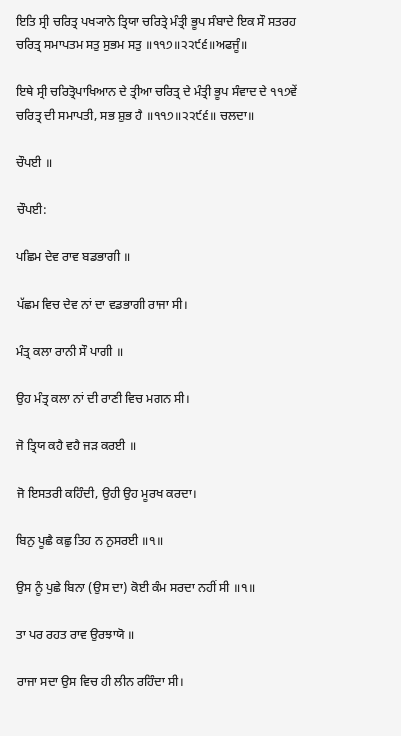ਇਤਿ ਸ੍ਰੀ ਚਰਿਤ੍ਰ ਪਖ੍ਯਾਨੇ ਤ੍ਰਿਯਾ ਚਰਿਤ੍ਰੇ ਮੰਤ੍ਰੀ ਭੂਪ ਸੰਬਾਦੇ ਇਕ ਸੌ ਸਤਰਹ ਚਰਿਤ੍ਰ ਸਮਾਪਤਮ ਸਤੁ ਸੁਭਮ ਸਤੁ ॥੧੧੭॥੨੨੯੬॥ਅਫਜੂੰ॥

ਇਥੇ ਸ੍ਰੀ ਚਰਿਤ੍ਰੋਪਾਖਿਆਨ ਦੇ ਤ੍ਰੀਆ ਚਰਿਤ੍ਰ ਦੇ ਮੰਤ੍ਰੀ ਭੂਪ ਸੰਵਾਦ ਦੇ ੧੧੭ਵੇਂ ਚਰਿਤ੍ਰ ਦੀ ਸਮਾਪਤੀ, ਸਭ ਸ਼ੁਭ ਹੈ ॥੧੧੭॥੨੨੯੬॥ ਚਲਦਾ॥

ਚੌਪਈ ॥

ਚੌਪਈ:

ਪਛਿਮ ਦੇਵ ਰਾਵ ਬਡਭਾਗੀ ॥

ਪੱਛਮ ਵਿਚ ਦੇਵ ਨਾਂ ਦਾ ਵਡਭਾਗੀ ਰਾਜਾ ਸੀ।

ਮੰਤ੍ਰ ਕਲਾ ਰਾਨੀ ਸੌ ਪਾਗੀ ॥

ਉਹ ਮੰਤ੍ਰ ਕਲਾ ਨਾਂ ਦੀ ਰਾਣੀ ਵਿਚ ਮਗਨ ਸੀ।

ਜੋ ਤ੍ਰਿਯ ਕਹੈ ਵਹੈ ਜੜ ਕਰਈ ॥

ਜੋ ਇਸਤਰੀ ਕਹਿੰਦੀ, ਉਹੀ ਉਹ ਮੂਰਖ ਕਰਦਾ।

ਬਿਨੁ ਪੂਛੈ ਕਛੁ ਤਿਹ ਨ ਨੁਸਰਈ ॥੧॥

ਉਸ ਨੂੰ ਪੁਛੇ ਬਿਨਾ (ਉਸ ਦਾ) ਕੋਈ ਕੰਮ ਸਰਦਾ ਨਹੀਂ ਸੀ ॥੧॥

ਤਾ ਪਰ ਰਹਤ ਰਾਵ ਉਰਝਾਯੋ ॥

ਰਾਜਾ ਸਦਾ ਉਸ ਵਿਚ ਹੀ ਲੀਨ ਰਹਿੰਦਾ ਸੀ।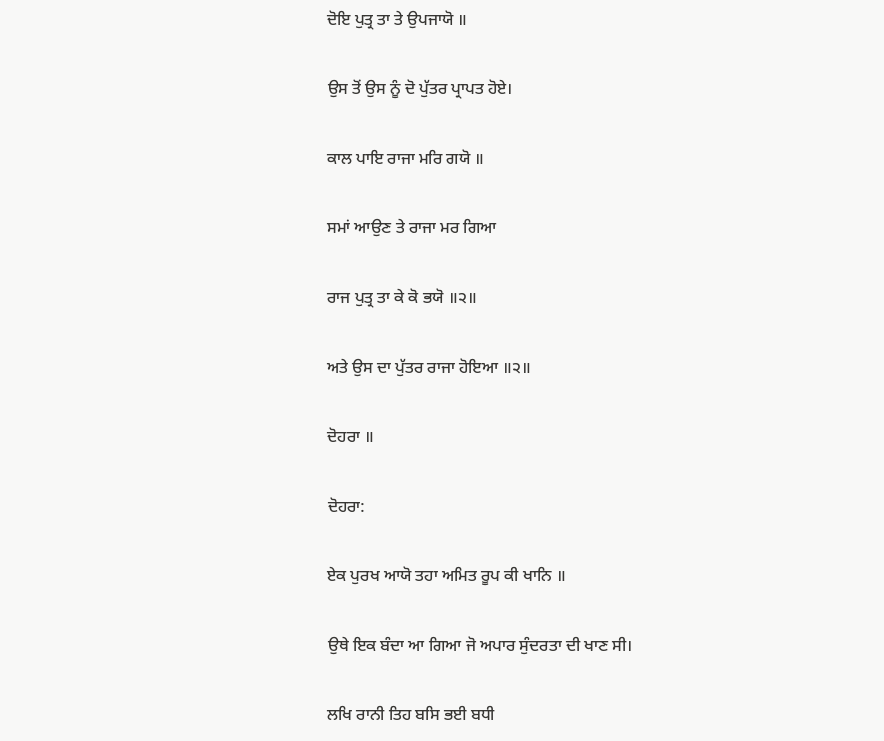ਦੋਇ ਪੁਤ੍ਰ ਤਾ ਤੇ ਉਪਜਾਯੋ ॥

ਉਸ ਤੋਂ ਉਸ ਨੂੰ ਦੋ ਪੁੱਤਰ ਪ੍ਰਾਪਤ ਹੋਏ।

ਕਾਲ ਪਾਇ ਰਾਜਾ ਮਰਿ ਗਯੋ ॥

ਸਮਾਂ ਆਉਣ ਤੇ ਰਾਜਾ ਮਰ ਗਿਆ

ਰਾਜ ਪੁਤ੍ਰ ਤਾ ਕੇ ਕੋ ਭਯੋ ॥੨॥

ਅਤੇ ਉਸ ਦਾ ਪੁੱਤਰ ਰਾਜਾ ਹੋਇਆ ॥੨॥

ਦੋਹਰਾ ॥

ਦੋਹਰਾ:

ਏਕ ਪੁਰਖ ਆਯੋ ਤਹਾ ਅਮਿਤ ਰੂਪ ਕੀ ਖਾਨਿ ॥

ਉਥੇ ਇਕ ਬੰਦਾ ਆ ਗਿਆ ਜੋ ਅਪਾਰ ਸੁੰਦਰਤਾ ਦੀ ਖਾਣ ਸੀ।

ਲਖਿ ਰਾਨੀ ਤਿਹ ਬਸਿ ਭਈ ਬਧੀ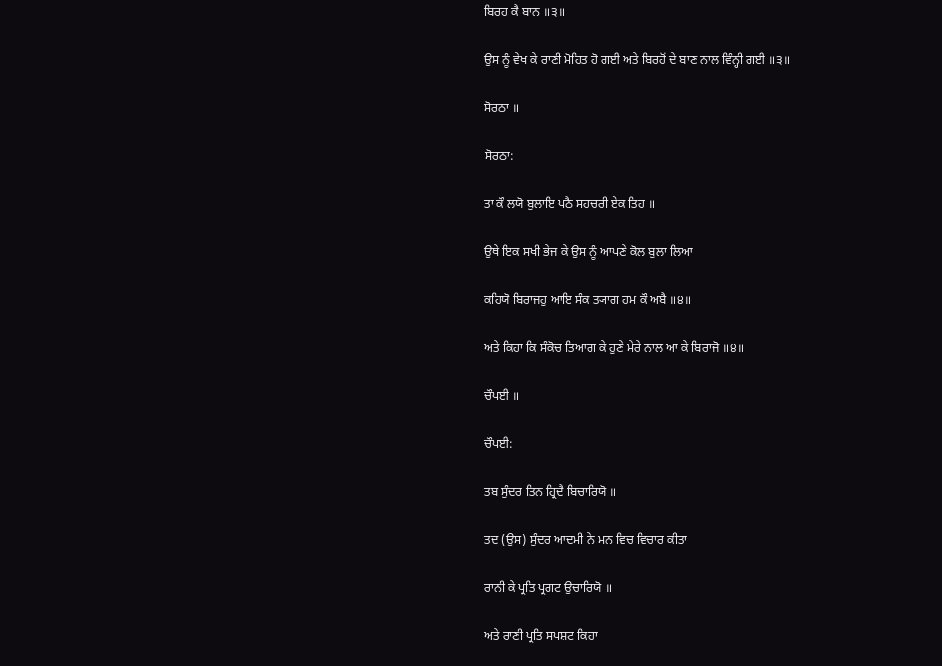ਬਿਰਹ ਕੈ ਬਾਨ ॥੩॥

ਉਸ ਨੂੰ ਵੇਖ ਕੇ ਰਾਣੀ ਮੋਹਿਤ ਹੋ ਗਈ ਅਤੇ ਬਿਰਹੋਂ ਦੇ ਬਾਣ ਨਾਲ ਵਿੰਨ੍ਹੀ ਗਈ ॥੩॥

ਸੋਰਠਾ ॥

ਸੋਰਠਾ:

ਤਾ ਕੌ ਲਯੋ ਬੁਲਾਇ ਪਠੈ ਸਹਚਰੀ ਏਕ ਤਿਹ ॥

ਉਥੇ ਇਕ ਸਖੀ ਭੇਜ ਕੇ ਉਸ ਨੂੰ ਆਪਣੇ ਕੋਲ ਬੁਲਾ ਲਿਆ

ਕਹਿਯੋ ਬਿਰਾਜਹੁ ਆਇ ਸੰਕ ਤ੍ਯਾਗ ਹਮ ਕੌ ਅਬੈ ॥੪॥

ਅਤੇ ਕਿਹਾ ਕਿ ਸੰਕੋਚ ਤਿਆਗ ਕੇ ਹੁਣੇ ਮੇਰੇ ਨਾਲ ਆ ਕੇ ਬਿਰਾਜੋ ॥੪॥

ਚੌਪਈ ॥

ਚੌਪਈ:

ਤਬ ਸੁੰਦਰ ਤਿਨ ਹ੍ਰਿਦੈ ਬਿਚਾਰਿਯੋ ॥

ਤਦ (ਉਸ) ਸੁੰਦਰ ਆਦਮੀ ਨੇ ਮਨ ਵਿਚ ਵਿਚਾਰ ਕੀਤਾ

ਰਾਨੀ ਕੇ ਪ੍ਰਤਿ ਪ੍ਰਗਟ ਉਚਾਰਿਯੋ ॥

ਅਤੇ ਰਾਣੀ ਪ੍ਰਤਿ ਸਪਸ਼ਟ ਕਿਹਾ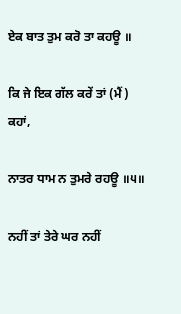ਏਕ ਬਾਤ ਤੁਮ ਕਰੋ ਤਾ ਕਹਊ ॥

ਕਿ ਜੇ ਇਕ ਗੱਲ ਕਰੇਂ ਤਾਂ (ਮੈਂ) ਕਹਾਂ,

ਨਾਤਰ ਧਾਮ ਨ ਤੁਮਰੇ ਰਹਊ ॥੫॥

ਨਹੀਂ ਤਾਂ ਤੇਰੇ ਘਰ ਨਹੀਂ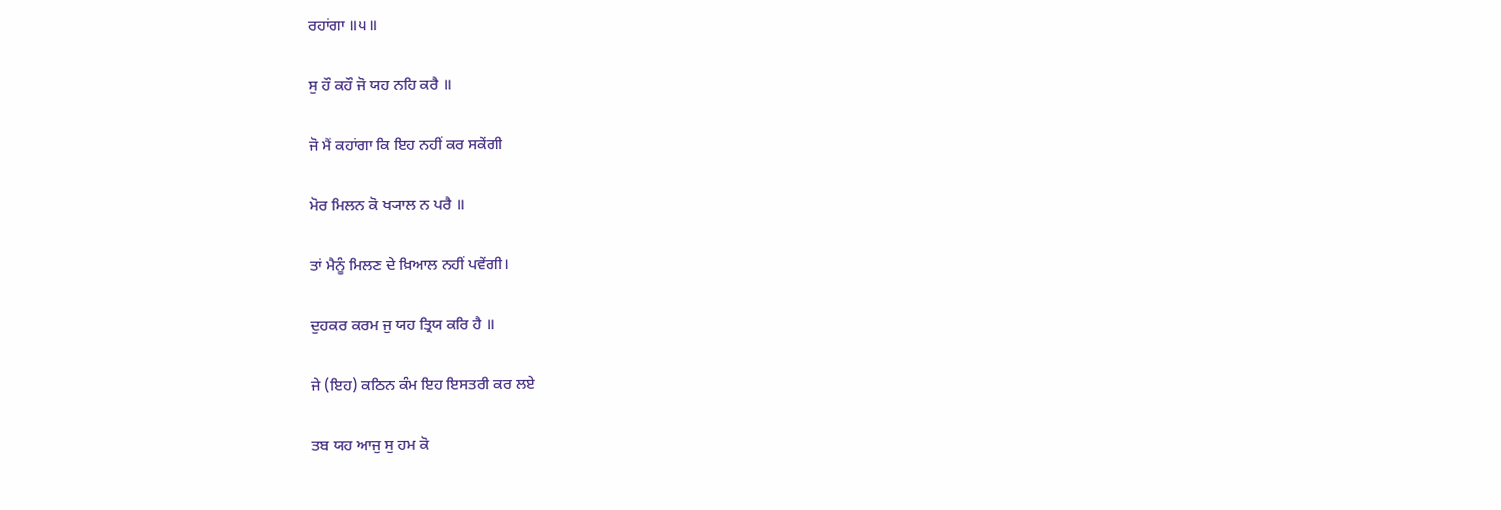ਰਹਾਂਗਾ ॥੫॥

ਸੁ ਹੌ ਕਹੌ ਜੋ ਯਹ ਨਹਿ ਕਰੈ ॥

ਜੋ ਮੈਂ ਕਹਾਂਗਾ ਕਿ ਇਹ ਨਹੀਂ ਕਰ ਸਕੇਂਗੀ

ਮੋਰ ਮਿਲਨ ਕੋ ਖ੍ਯਾਲ ਨ ਪਰੈ ॥

ਤਾਂ ਮੈਨੂੰ ਮਿਲਣ ਦੇ ਖ਼ਿਆਲ ਨਹੀਂ ਪਵੇਂਗੀ।

ਦੁਹਕਰ ਕਰਮ ਜੁ ਯਹ ਤ੍ਰਿਯ ਕਰਿ ਹੈ ॥

ਜੇ (ਇਹ) ਕਠਿਨ ਕੰਮ ਇਹ ਇਸਤਰੀ ਕਰ ਲਏ

ਤਬ ਯਹ ਆਜੁ ਸੁ ਹਮ ਕੋ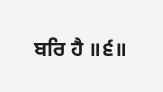ਬਰਿ ਹੈ ॥੬॥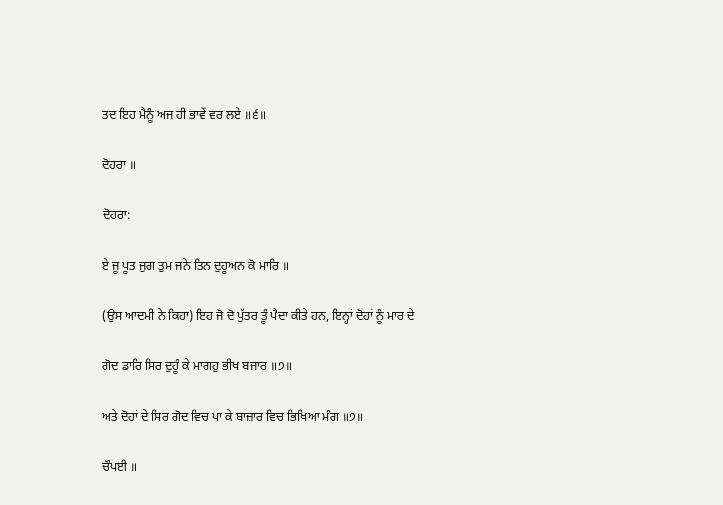ਤਦ ਇਹ ਮੈਨੂੰ ਅਜ ਹੀ ਭਾਵੇਂ ਵਰ ਲਏ ॥੬॥

ਦੋਹਰਾ ॥

ਦੋਹਰਾ:

ਏ ਜੂ ਪੂਤ ਜੁਗ ਤੁਮ ਜਨੇ ਤਿਨ ਦੁਹੂਅਨ ਕੋ ਮਾਰਿ ॥

(ਉਸ ਆਦਮੀ ਨੇ ਕਿਹਾ) ਇਹ ਜੋ ਦੋ ਪੁੱਤਰ ਤੂੰ ਪੈਦਾ ਕੀਤੇ ਹਨ, ਇਨ੍ਹਾਂ ਦੋਹਾਂ ਨੂੰ ਮਾਰ ਦੇ

ਗੋਦ ਡਾਰਿ ਸਿਰ ਦੁਹੂੰ ਕੇ ਮਾਗਹੁ ਭੀਖ ਬਜਾਰ ॥੭॥

ਅਤੇ ਦੋਹਾਂ ਦੇ ਸਿਰ ਗੋਦ ਵਿਚ ਪਾ ਕੇ ਬਾਜ਼ਾਰ ਵਿਚ ਭਿਖਿਆ ਮੰਗ ॥੭॥

ਚੌਪਈ ॥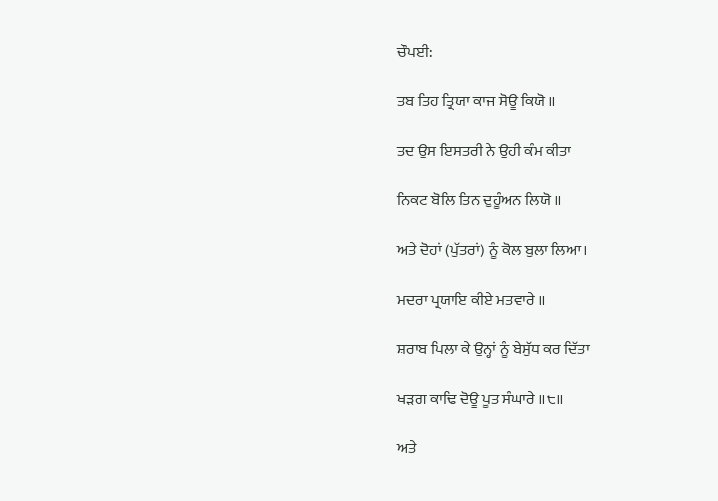ਚੌਪਈ:

ਤਬ ਤਿਹ ਤ੍ਰਿਯਾ ਕਾਜ ਸੋਊ ਕਿਯੋ ॥

ਤਦ ਉਸ ਇਸਤਰੀ ਨੇ ਉਹੀ ਕੰਮ ਕੀਤਾ

ਨਿਕਟ ਬੋਲਿ ਤਿਨ ਦੁਹੂੰਅਨ ਲਿਯੋ ॥

ਅਤੇ ਦੋਹਾਂ (ਪੁੱਤਰਾਂ) ਨੂੰ ਕੋਲ ਬੁਲਾ ਲਿਆ।

ਮਦਰਾ ਪ੍ਰਯਾਇ ਕੀਏ ਮਤਵਾਰੇ ॥

ਸ਼ਰਾਬ ਪਿਲਾ ਕੇ ਉਨ੍ਹਾਂ ਨੂੰ ਬੇਸੁੱਧ ਕਰ ਦਿੱਤਾ

ਖੜਗ ਕਾਢਿ ਦੋਊ ਪੂਤ ਸੰਘਾਰੇ ॥੮॥

ਅਤੇ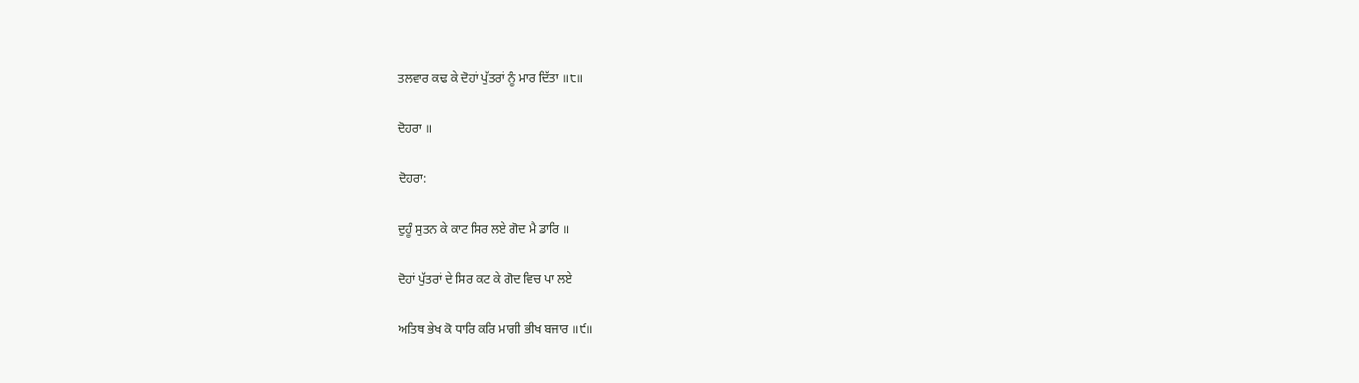ਤਲਵਾਰ ਕਢ ਕੇ ਦੋਹਾਂ ਪੁੱਤਰਾਂ ਨੂੰ ਮਾਰ ਦਿੱਤਾ ॥੮॥

ਦੋਹਰਾ ॥

ਦੋਹਰਾ:

ਦੁਹੂੰ ਸੁਤਨ ਕੇ ਕਾਟ ਸਿਰ ਲਏ ਗੋਦ ਮੈ ਡਾਰਿ ॥

ਦੋਹਾਂ ਪੁੱਤਰਾਂ ਦੇ ਸਿਰ ਕਟ ਕੇ ਗੋਦ ਵਿਚ ਪਾ ਲਏ

ਅਤਿਥ ਭੇਖ ਕੋ ਧਾਰਿ ਕਰਿ ਮਾਗੀ ਭੀਖ ਬਜਾਰ ॥੯॥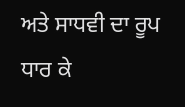ਅਤੇ ਸਾਧਵੀ ਦਾ ਰੂਪ ਧਾਰ ਕੇ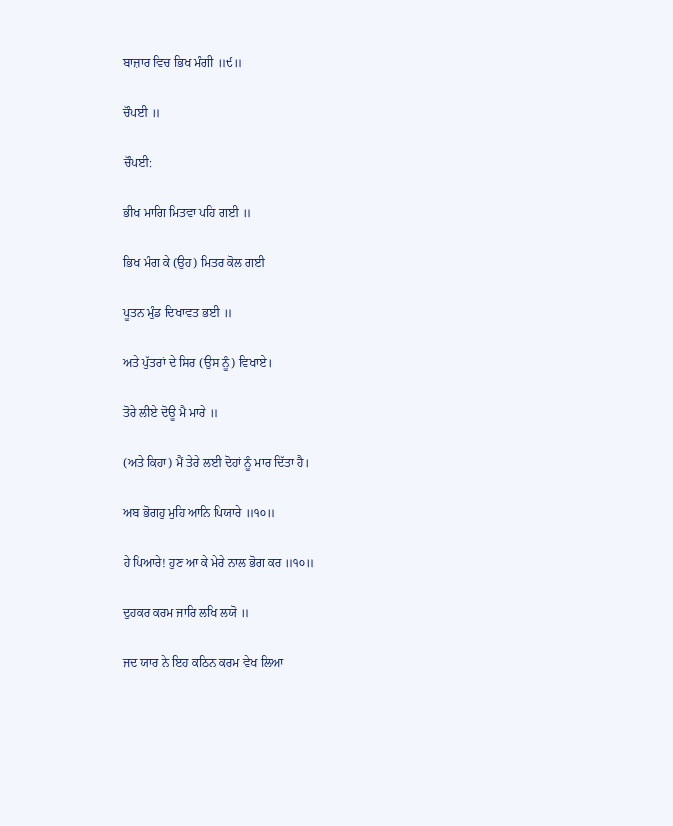ਬਾਜ਼ਾਰ ਵਿਚ ਭਿਖ ਮੰਗੀ ॥੯॥

ਚੌਪਈ ॥

ਚੌਪਈ:

ਭੀਖ ਮਾਗਿ ਮਿਤਵਾ ਪਹਿ ਗਈ ॥

ਭਿਖ ਮੰਗ ਕੇ (ਉਹ) ਮਿਤਰ ਕੋਲ ਗਈ

ਪੂਤਨ ਮੁੰਡ ਦਿਖਾਵਤ ਭਈ ॥

ਅਤੇ ਪੁੱਤਰਾਂ ਦੇ ਸਿਰ (ਉਸ ਨੂੰ) ਵਿਖਾਏ।

ਤੋਰੇ ਲੀਏ ਦੋਊ ਮੈ ਮਾਰੇ ॥

(ਅਤੇ ਕਿਹਾ) ਮੈਂ ਤੇਰੇ ਲਈ ਦੋਹਾਂ ਨੂੰ ਮਾਰ ਦਿੱਤਾ ਹੈ।

ਅਬ ਭੋਗਹੁ ਮੁਹਿ ਆਨਿ ਪਿਯਾਰੇ ॥੧੦॥

ਹੇ ਪਿਆਰੇ! ਹੁਣ ਆ ਕੇ ਮੇਰੇ ਨਾਲ ਭੋਗ ਕਰ ॥੧੦॥

ਦੁਹਕਰ ਕਰਮ ਜਾਰਿ ਲਖਿ ਲਯੋ ॥

ਜਦ ਯਾਰ ਨੇ ਇਹ ਕਠਿਨ ਕਰਮ ਵੇਖ ਲਿਆ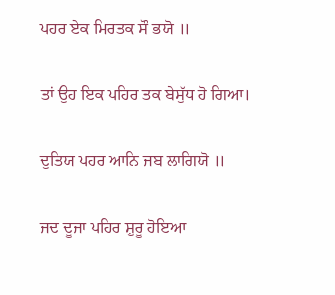ਪਹਰ ਏਕ ਮਿਰਤਕ ਸੌ ਭਯੋ ॥

ਤਾਂ ਉਹ ਇਕ ਪਹਿਰ ਤਕ ਬੇਸੁੱਧ ਹੋ ਗਿਆ।

ਦੁਤਿਯ ਪਹਰ ਆਨਿ ਜਬ ਲਾਗਿਯੋ ॥

ਜਦ ਦੂਜਾ ਪਹਿਰ ਸ਼ੁਰੂ ਹੋਇਆ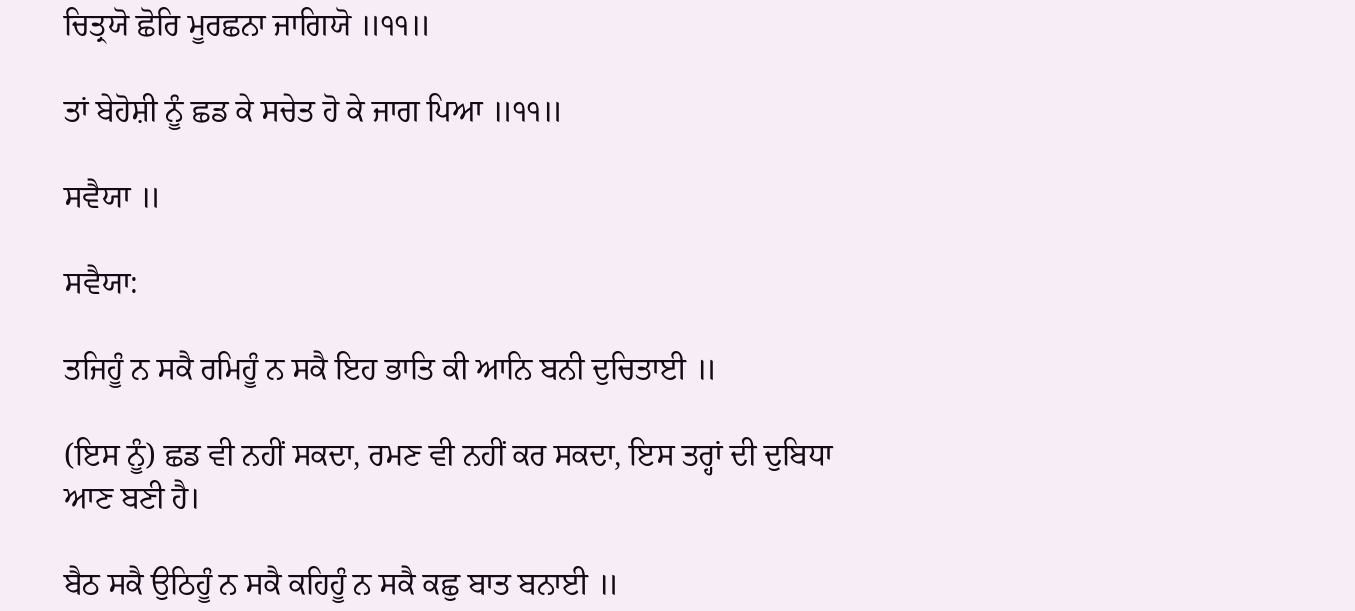ਚਿਤ੍ਰਯੋ ਛੋਰਿ ਮੂਰਛਨਾ ਜਾਗਿਯੋ ॥੧੧॥

ਤਾਂ ਬੇਹੋਸ਼ੀ ਨੂੰ ਛਡ ਕੇ ਸਚੇਤ ਹੋ ਕੇ ਜਾਗ ਪਿਆ ॥੧੧॥

ਸਵੈਯਾ ॥

ਸਵੈਯਾ:

ਤਜਿਹੂੰ ਨ ਸਕੈ ਰਮਿਹੂੰ ਨ ਸਕੈ ਇਹ ਭਾਤਿ ਕੀ ਆਨਿ ਬਨੀ ਦੁਚਿਤਾਈ ॥

(ਇਸ ਨੂੰ) ਛਡ ਵੀ ਨਹੀਂ ਸਕਦਾ, ਰਮਣ ਵੀ ਨਹੀਂ ਕਰ ਸਕਦਾ, ਇਸ ਤਰ੍ਹਾਂ ਦੀ ਦੁਬਿਧਾ ਆਣ ਬਣੀ ਹੈ।

ਬੈਠ ਸਕੈ ਉਠਿਹੂੰ ਨ ਸਕੈ ਕਹਿਹੂੰ ਨ ਸਕੈ ਕਛੁ ਬਾਤ ਬਨਾਈ ॥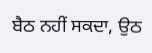ਬੈਠ ਨਹੀਂ ਸਕਦਾ, ਉਠ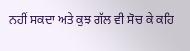ਨਹੀਂ ਸਕਦਾ ਅਤੇ ਕੁਝ ਗੱਲ ਵੀ ਸੋਚ ਕੇ ਕਹਿ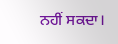ਨਹੀਂ ਸਕਦਾ।